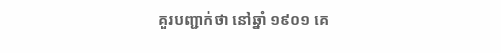គួរបញ្ជាក់ថា នៅឆ្នាំ ១៩០១ គេ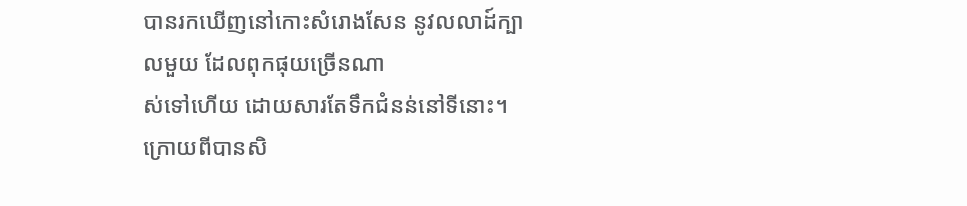បានរកឃើញនៅកោះសំរោងសែន នូវលលាដ៍ក្បាលមួយ ដែលពុកផុយច្រើនណា
ស់ទៅហើយ ដោយសារតែទឹកជំនន់នៅទីនោះ។ ក្រោយពីបានសិ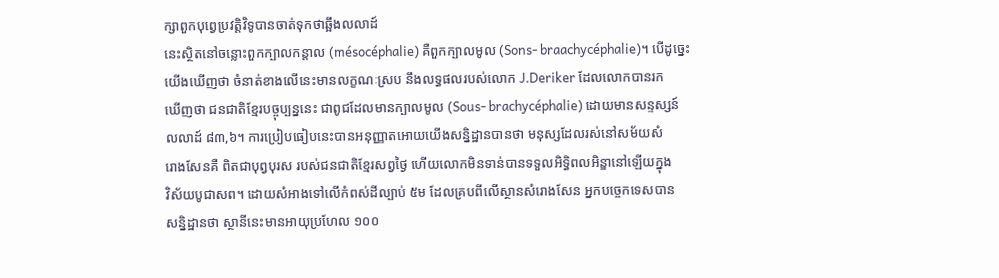ក្សាពួកបុព្វេប្រវត្ដិវិទូបានចាត់ទុកថាឆ្អឹងលលាដ៍
នេះស្ថិតនៅចន្លោះពួកក្បាលកន្ដាល (mésocéphalie) គឺពួកក្បាលមូល (Sons- braachycéphalie)។ បើដូច្នេះ
យើងឃើញថា ចំនាត់ខាងលើនេះមានលក្ខណៈស្រប នឹងលទ្ធផលរបស់លោក J.Deriker ដែលលោកបានរក
ឃើញថា ជនជាតិខ្មែរបច្ចុប្បន្ននេះ ជាពូជដែលមានក្បាលមូល (Sous- brachycéphalie) ដោយមានសន្ទស្សន៍
លលាដ៍ ៨៣,៦។ ការប្រៀបធៀបនេះបានអនុញ្ញាតអោយយើងសន្និដ្ឋានបានថា មនុស្សដែលរស់នៅសម័យសំ
រោងសែនគឺ ពិតជាបុព្វបុរស របស់ជនជាតិខ្មែរសព្វថ្ងៃ ហើយលោកមិនទាន់បានទទួលអិទ្ធិពលអិន្ឌានៅឡើយក្នុង
វិស័យបូជាសព។ ដោយសំអាងទៅលើកំពស់ដីល្បាប់ ៥ម ដែលគ្របពីលើស្ថានសំរោងសែន អ្នកបច្ចេកទេសបាន
សន្និដ្ឋានថា ស្ថានីនេះមានអាយុប្រហែល ១០០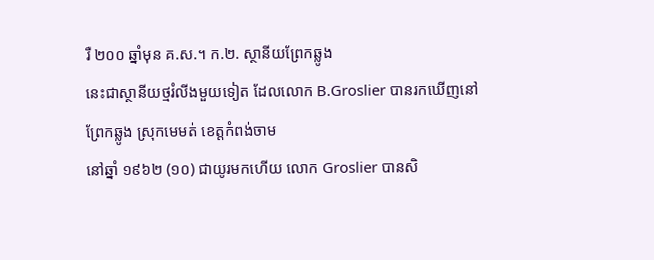រឺ ២០០ ឆ្នាំមុន គ.ស.។ ក.២. ស្ថានីយព្រែកឆ្លូង
នេះជាស្ថានីយថ្មរំលីងមួយទៀត ដែលលោក B.Groslier បានរកឃើញនៅព្រែកឆ្លូង សុ្រកមេមត់ ខេត្ដកំពង់ចាម
នៅឆ្នាំ ១៩៦២ (១០) ជាយូរមកហើយ លោក Groslier បានសិ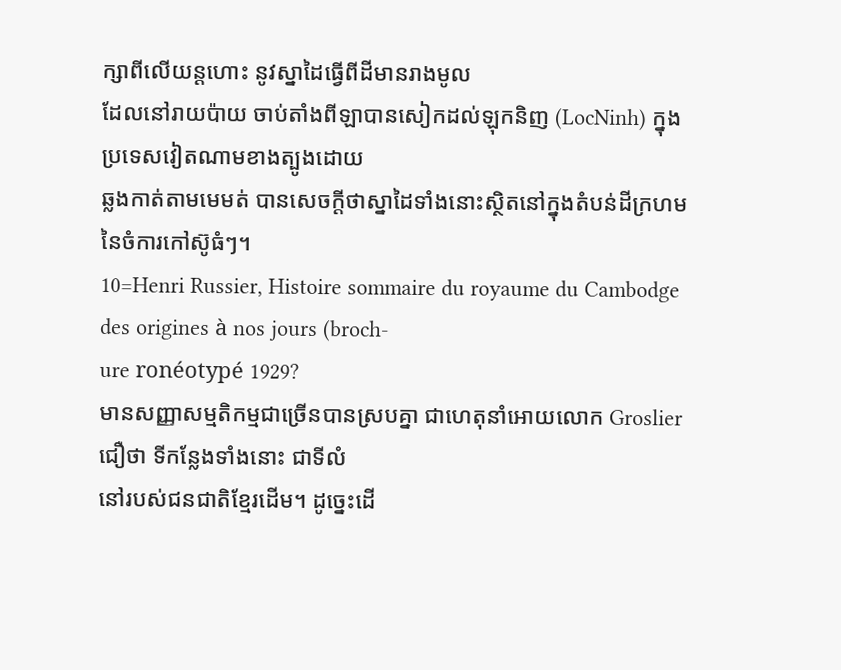ក្សាពីលើយន្ដហោះ នូវស្នាដៃធ្វើពីដីមានរាងមូល
ដែលនៅរាយប៉ាយ ចាប់តាំងពីឡាបានសៀកដល់ឡុកនិញ (LocNinh) ក្នុងប្រទេសវៀតណាមខាងត្បូងដោយ
ឆ្លងកាត់តាមមេមត់ បានសេចក្ដីថាស្នាដៃទាំងនោះស្ថិតនៅក្នុងតំបន់ដីក្រហមនៃចំការកៅស៊ូធំៗ។
10=Henri Russier, Histoire sommaire du royaume du Cambodge des origines à nos jours (broch-
ure ronéotypé 1929?
មានសញ្ញាសម្មតិកម្មជាច្រើនបានស្របគ្នា ជាហេតុនាំអោយលោក Groslier ជឿថា ទីកន្លែងទាំងនោះ ជាទីលំ
នៅរបស់ជនជាតិខ្មែរដើម។ ដូច្នេះដើ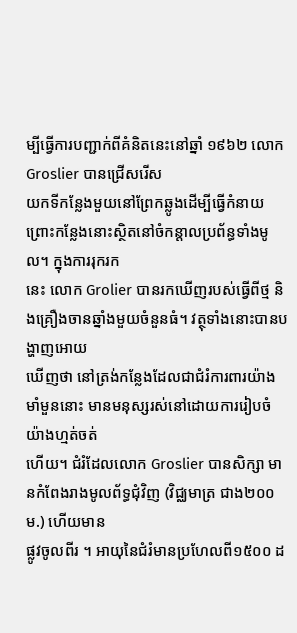ម្បីធ្វើការបញ្ជាក់ពីគំនិតនេះនៅឆ្នាំ ១៩៦២ លោក Groslier បានជ្រើសរើស
យកទីកន្លែងមួយនៅព្រែកឆ្លូងដើម្បីធ្វើកំនាយ ព្រោះកន្លែងនោះស្ថិតនៅចំកន្ដាលប្រព័ន្ធទាំងមូល។ ក្នុងការរុករក
នេះ លោក Grolier បានរកឃើញរបស់ធ្វើពីថ្ម និងគ្រឿងចានឆ្នាំងមួយចំនួនធំ។ វត្ថុទាំងនោះបានបង្ហាញអោយ
ឃើញថា នៅត្រង់កន្លែងដែលជាជំរំការពារយ៉ាងមាំមួននោះ មានមនុស្សរស់នៅដោយការរៀបចំយ៉ាងហ្មត់ចត់
ហើយ។ ជំរំដែលលោក Groslier បានសិក្សា មានកំពែងរាងមូលព័ទ្ធជុំវិញ (វិជ្ឈមាត្រ ជាង២០០ម.) ហើយមាន
ផ្លូវចូលពីរ ។ អាយុនៃជំរំមានប្រហែលពី១៥០០ ដ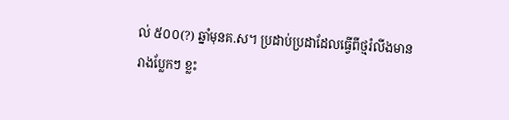ល់ ៥០០(?) ឆ្នាំមុនគ.ស។ ប្រដាប់ប្រដាដែលធ្វើពីថ្មរំលីងមាន
រាងប្លែកៗ ខ្លះ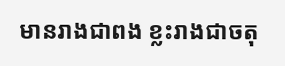មានរាងជាពង ខ្លះរាងជាចតុ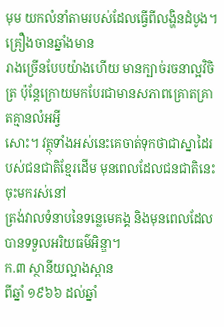មុម យកលំនាំតាមរបស់ដែលធ្វើពីលង្ហិនដំបូង។ គ្រឿងចានឆ្នាំងមាន
រាងច្រើនបែបយ៉ាងហើយ មានក្បាច់រចនាល្អវិចិត្រ ប៉ុន្ដែក្រោយមកបែរជាមានសភាពគ្រោតគ្រាតគ្មានលំអអ្វី
សោះ។ វត្ថុទាំងអស់នេះគេចាត់ទុកថាជាស្នាដៃរបស់ជនជាតិខ្មែរដើម មុនពេលដែលជនជាតិនេះចុះមករស់នៅ
ត្រង់វាលទំនាបនៃទន្លេមេគង្គ និងមុនពេលដែលបានទទួលអរិយធម៌អិន្ឌា។
ក.៣ ស្ថានីយល្អាងស្ពាន
ពីឆ្នាំ ១៩៦៦ ដល់ឆ្នាំ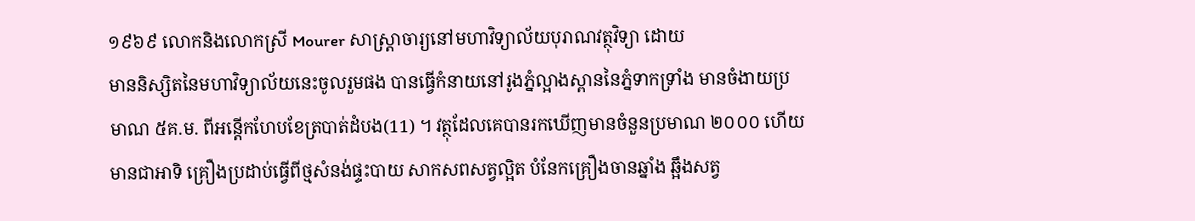១៩៦៩ លោកនិងលោកស្រី Mourer សាស្រ្ដាចារ្យនៅមហាវិទ្យាល័យបុរាណវត្ថុវិទ្យា ដោយ
មាននិស្សិតនៃមហាវិទ្យាល័យនេះចូលរួមផង បានធ្វើកំនាយនៅរូងភ្នំល្អាងស្ពាននៃភ្នំទាកទ្រាំង មានចំងាយប្រ
មាណ ៥គ.ម. ពីអន្ដើកហែបខែត្របាត់ដំបង(11) ។ វត្ថុដែលគេបានរកឃើញមានចំនួនប្រមាណ ២០០០ ហើយ
មានជាអាទិ គ្រឿងប្រដាប់ធ្វើពីថ្មសំនង់ផ្ទះបាយ សាកសពសត្វល្អិត បំនែកគ្រឿងចានឆ្នាំង ឆ្អឹងសត្វ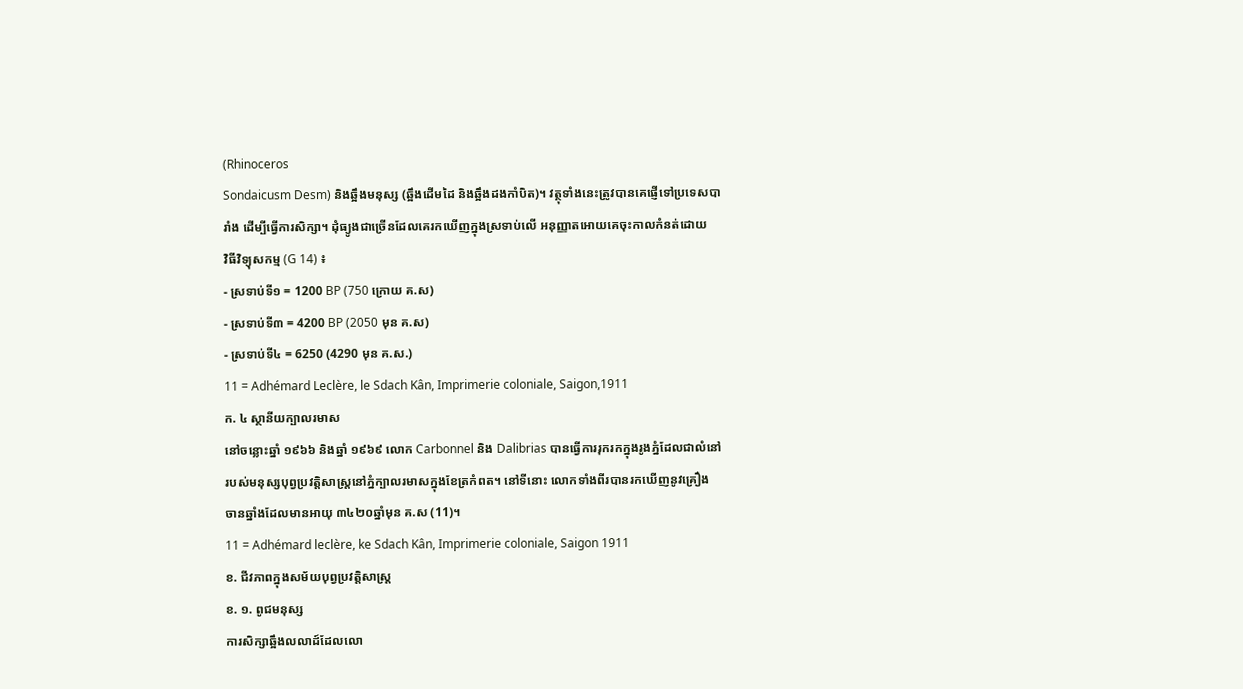(Rhinoceros
Sondaicusm Desm) និងឆ្អឹងមនុស្ស (ឆ្អឹងដើមដៃ និងឆ្អឹងដងកាំបិត)។ វត្ថុទាំងនេះត្រូវបានគេផ្ញើទៅប្រទេសបា
រាំង ដើម្បីធ្វើការសិក្សា។ ដុំធ្យូងជាច្រើនដែលគេរកឃើញក្នុងស្រទាប់លើ អនុញ្ញាតអោយគេចុះកាលកំនត់ដោយ
វិធីវិទ្យុសកម្ម (G 14) ៖
- ស្រទាប់ទី១ = 1200 BP (750 ក្រោយ គ.ស)
- ស្រទាប់ទី៣ = 4200 BP (2050 មុន គ.ស)
- ស្រទាប់ទី៤ = 6250 (4290 មុន គ.ស.)
11 = Adhémard Leclère, le Sdach Kân, Imprimerie coloniale, Saigon,1911
ក. ៤ ស្ថានីយក្បាលរមាស
នៅចន្លោះឆ្នាំ ១៩៦៦ និងឆ្នាំ ១៩៦៩ លោក Carbonnel និង Dalibrias បានធ្វើការរុករកក្នុងរូងភ្នំដែលជាលំនៅ
របស់មនុស្សបុព្វប្រវត្ដិសាស្រ្ដនៅភ្នំក្បាលរមាសក្នុងខែត្រកំពត។ នៅទីនោះ លោកទាំងពីរបានរកឃើញនូវគ្រឿង
ចានឆ្នាំងដែលមានអាយុ ៣៤២០ឆ្នាំមុន គ.ស (11)។
11 = Adhémard leclère, ke Sdach Kân, Imprimerie coloniale, Saigon 1911
ខ. ជីវភាពក្នុងសម័យបុព្វប្រវត្ដិសាស្រ្ដ
ខ. ១. ពូជមនុស្ស
ការសិក្សាឆ្អឹងលលាដ៍ដែលលោ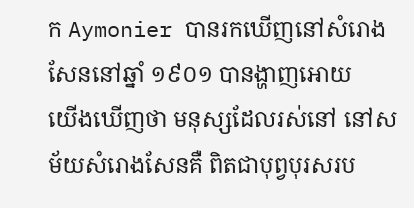ក Aymonier បានរកឃើញនៅសំរោងសែននៅឆ្នាំ ១៩០១ បានង្ហាញអោយ
យើងឃើញថា មនុស្សដែលរស់នៅ នៅសម័យសំរោងសែនគឺ ពិតជាបុព្វបុរសរប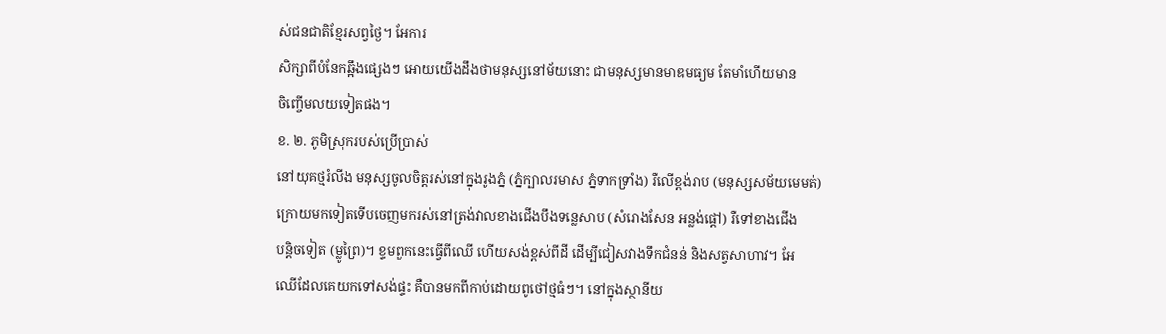ស់ជនជាតិខ្មែរសព្វថ្ងៃ។ អែការ
សិក្សាពីបំនែកឆ្អឹងផ្សេងៗ អោយយើងដឹងថាមនុស្សនៅម័យនោះ ជាមនុស្សមានមាឌមធ្យម តែមាំហើយមាន
ចិញ្ចើមលយទៀតផង។
ខ. ២. ភូមិស្រុករបស់ប្រើប្រាស់
នៅយុគថ្មរំលីង មនុស្សចូលចិត្ដរស់នៅក្នុងរូងភ្នំ (ភ្នំក្បាលរមាស ភ្នំទាកទ្រាំង) រឺលើខ្ពង់រាប (មនុស្សសម័យមេមត់)
ក្រោយមកទៀតទើបចេញមករស់នៅត្រង់វាលខាងជើងបឹងទន្លេសាប (សំរោងសែន អន្លង់ផ្ដៅ) រឺទៅខាងជើង
បន្ដិចទៀត (ម្លូព្រៃ)។ ខ្ទមពួកនេះធ្វើពីឈើ ហើយសង់ខ្ពស់ពីដី ដើម្បីជៀសវាងទឹកជំនន់ និងសត្វសាហាវ។ អែ
ឈើដែលគេយកទៅសង់ផ្ទះ គឺបានមកពីកាប់ដោយពូថៅថ្មធំៗ។ នៅក្នុងស្ថានីយ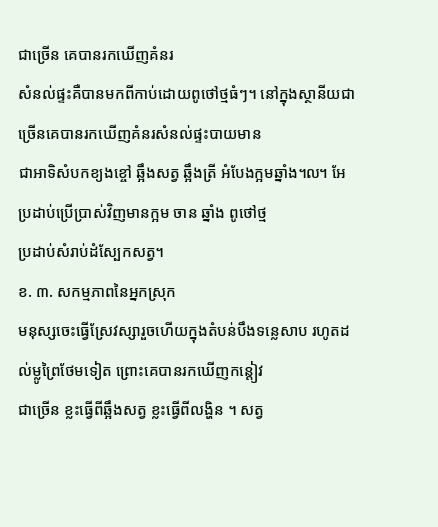ជាច្រើន គេបានរកឃើញគំនរ
សំនល់ផ្ទះគឺបានមកពីកាប់ដោយពូថៅថ្មធំៗ។ នៅក្នុងស្ថានីយជាច្រើនគេបានរកឃើញគំនរសំនល់ផ្ទះបាយមាន
ជាអាទិសំបកខ្យងខ្ចៅ ឆ្អឹងសត្វ ឆ្អឹងត្រី អំបែងក្អមឆ្នាំង៘ អែប្រដាប់ប្រើប្រាស់វិញមានក្អម ចាន ឆ្នាំង ពូថៅថ្ម
ប្រដាប់សំរាប់ដំស្បែកសត្វ។
ខ. ៣. សកម្មភាពនៃអ្នកស្រុក
មនុស្សចេះធ្វើស្រែវស្សារួចហើយក្នុងតំបន់បឹងទន្លេសាប រហូតដល់ម្លូព្រៃថែមទៀត ព្រោះគេបានរកឃើញកន្ដៀវ
ជាច្រើន ខ្លះធ្វើពីឆ្អឹងសត្វ ខ្លះធ្វើពីលង្ហិន ។ សត្វ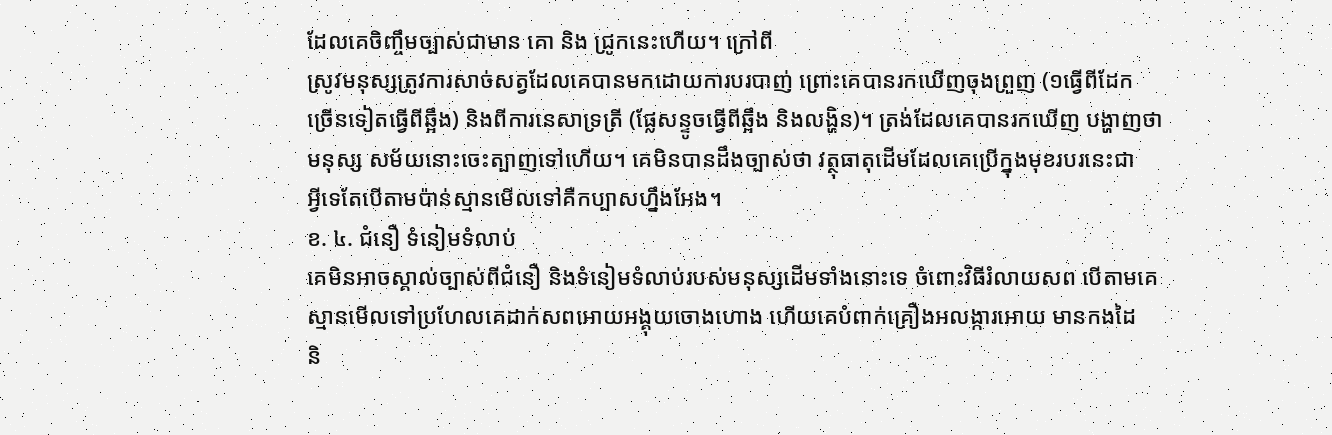ដែលគេចិញ្ចឹមច្បាស់ជាមាន គោ និង ជ្រូកនេះហើយ។ ក្រៅពី
ស្រូវមនុស្សត្រូវការសាច់សត្វដែលគេបានមកដោយការបរបាញ់ ព្រោះគេបានរកឃើញចុងព្រួញ (១ធ្វើពីដែក
ច្រើនទៀតធ្វើពីឆ្អឹង) និងពីការនេសាទ្រត្រី (ផ្លែសន្ទូចធ្វើពីឆ្អឹង និងលង្ហិន)។ ត្រង់ដែលគេបានរកឃើញ បង្ហាញថា
មនុស្ស សម័យនោះចេះត្បាញទៅហើយ។ គេមិនបានដឹងច្បាស់ថា វត្ថុធាតុដើមដែលគេប្រើក្នុងមុខរបរនេះជា
អ្វីទេតែបើតាមប៉ាន់ស្មានមើលទៅគឺកប្បាសហ្នឹងអែង។
ខ. ៤. ជំនឿ ទំនៀមទំលាប់
គេមិនអាចស្គាល់ច្បាស់ពីជំនឿ និងទំនៀមទំលាប់របស់មនុស្សដើមទាំងនោះទេ ចំពោះវិធីរំលាយសព បើតាមគេ
ស្មានមើលទៅប្រហែលគេដាក់សពអោយអង្គុយចោងហោង ហើយគេបំពាក់គ្រឿងអលង្ការអោយ មានកងដៃ
និ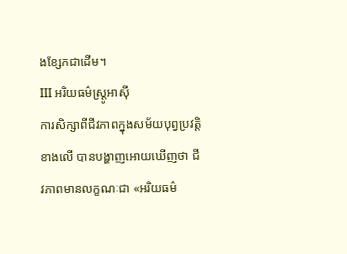ងខ្សែកជាដើម។
III អរិយធម៌ស្រ្ដូអាស៊ី
ការសិក្សាពីជីវភាពក្នុងសម័យបុព្វប្រវត្ដិខាងលើ បានបង្ហាញអោយឃើញថា ជីវភាពមានលក្ខណៈជា «អរិយធម៌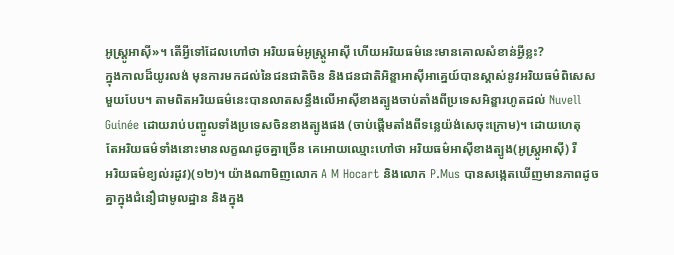អូស្រ្ដូអាស៊ី»។ តើអ្វីទៅដែលហៅថា អរិយធម៌អូស្ដ្រូអាស៊ី ហើយអរិយធម៌នេះមានគោលសំខាន់អ្វីខ្លះ?
ក្នុងកាលដ៏យូរលង់ មុនការមកដល់នៃជនជាតិចិន និងជនជាតិអិន្ឌាអាស៊ីអាគ្នេយ៍បានស្គាស់នូវអរិយធម៌ពិសេស
មួយបែប។ តាមពិតអរិយធម៌នេះបានលាតសន្ធឹងលើអាស៊ីខាងត្បូងចាប់តាំងពីប្រទេសអិន្ឌារហូតដល់ Nuvell
Guinée ដោយរាប់បញ្ចូលទាំងប្រទេសចិនខាងត្បូងផង (ចាប់ផ្ដើមតាំងពីទន្លេយ៉ង់សេចុះក្រោម)។ ដោយហេតុ
តែអរិយធម៌ទាំងនោះមានលក្ខណដូចគ្នាច្រើន គេអោយឈ្មោះហៅថា អរិយធម៌អាស៊ីខាងត្បូង(អូស្រ្ដូអាស៊ី) រឺ
អរិយធម៌ខ្យល់រដូវ)(១២)។ យ៉ាងណាមិញលោក A M Hocart និងលោក P.Mus បានសង្កេតឃើញមានភាពដូច
គ្នាក្នុងជំនឿជាមូលដ្ឋាន និងក្នុង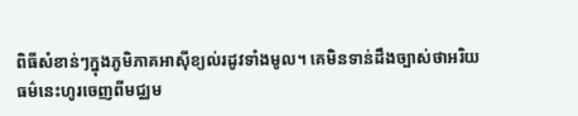ពិធីសំខាន់ៗក្នុងភូមិភាគអាស៊ីខ្យល់រដូវទាំងមូល។ គេមិនទាន់ដឹងច្បាស់ថាអរិយ
ធម៌នេះហូរចេញពីមជ្ឈម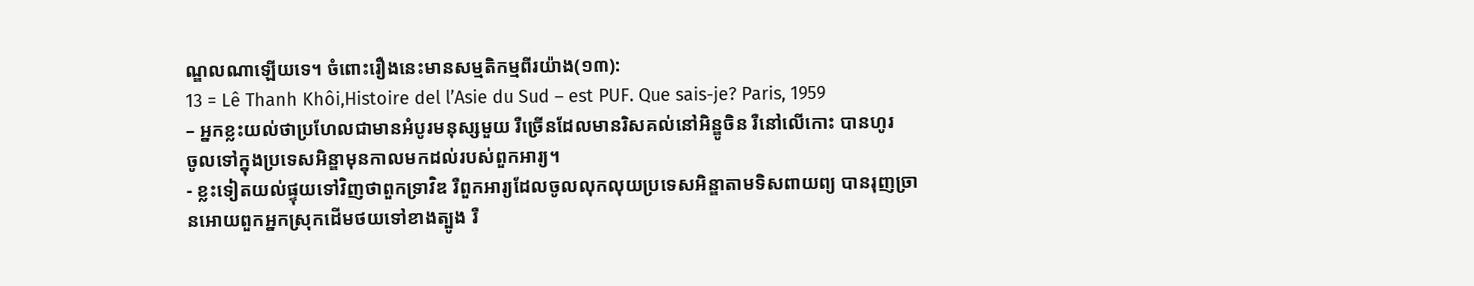ណ្ឌលណាឡើយទេ។ ចំពោះរឿងនេះមានសម្មតិកម្មពីរយ៉ាង(១៣):
13 = Lê Thanh Khôi,Histoire del l’Asie du Sud – est PUF. Que sais-je? Paris, 1959
– អ្នកខ្លះយល់ថាប្រហែលជាមានអំបូរមនុស្សមួយ រឺច្រើនដែលមានរិសគល់នៅអិន្ឌូចិន រឺនៅលើកោះ បានហូរ
ចូលទៅក្នុងប្រទេសអិន្ឌាមុនកាលមកដល់របស់ពួកអារ្យ។
- ខ្លះទៀតយល់ផ្ទុយទៅវិញថាពួកទ្រាវិឌ រឺពួកអារ្យដែលចូលលុកលុយប្រទេសអិន្ឌាតាមទិសពាយព្យ បានរុញច្រា
នអោយពួកអ្នកស្រុកដើមថយទៅខាងត្បូង រឺ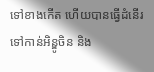ទៅខាងកើត ហើយបានធ្វើដំនើរទៅកាន់អិន្ឌូចិន និង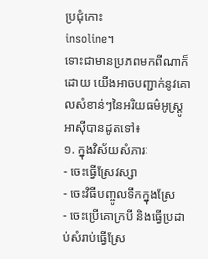ប្រជុំកោះ
insoline។
ទោះជាមានប្រភពមកពីណាក៏ដោយ យើងអាចបញ្ជាក់នូវគោលសំខាន់ៗនៃអរិយធម៌អូស្រ្ដូអាស៊ីបានដូតទៅ៖
១. ក្នុងវិស័យសំភារៈ
- ចេះធ្វើស្រែវស្សា
- ចេះវិធីបញ្ចូលទឹកក្នុងស្រែ
- ចេះប្រើគោក្របី និងធ្វើប្រដាប់សំរាប់ធ្វើស្រែ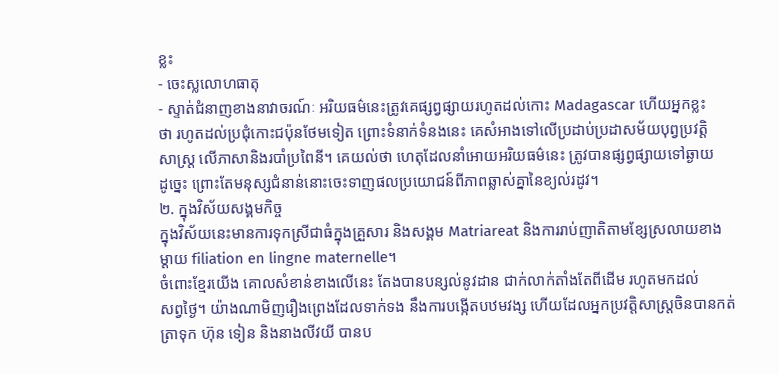ខ្លះ
- ចេះស្លលោហធាតុ
- ស្ទាត់ជំនាញខាងនាវាចរណ៍ៈ អរិយធម៌នេះត្រូវគេផ្សព្វផ្សាយរហូតដល់កោះ Madagascar ហើយអ្នកខ្លះ
ថា រហូតដល់ប្រជុំកោះជប៉ុនថែមទៀត ព្រោះទំនាក់ទំនងនេះ គេសំអាងទៅលើប្រដាប់ប្រដាសម័យបុព្វប្រវត្ដិ
សាស្រ្ដ លើភាសានិងរបាំប្រពៃនី។ គេយល់ថា ហេតុដែលនាំអោយអរិយធម៌នេះ ត្រូវបានផ្សព្វផ្សាយទៅឆ្ងាយ
ដូច្នេះ ព្រោះតែមនុស្សជំនាន់នោះចេះទាញផលប្រយោជន៍ពីភាពឆ្លាស់គ្នានៃខ្យល់រដូវ។
២. ក្នុងវិស័យសង្គមកិច្ច
ក្នុងវិស័យនេះមានការទុកស្រីជាធំក្នុងគ្រួសារ និងសង្គម Matriareat និងការរាប់ញាតិតាមខ្សែស្រលាយខាង
ម្ដាយ filiation en lingne maternelle។
ចំពោះខ្មែរយើង គោលសំខាន់ខាងលើនេះ តែងបានបន្សល់នូវដាន ជាក់លាក់តាំងតែពីដើម រហូតមកដល់
សព្វថ្ងៃ។ យ៉ាងណាមិញរឿងព្រេងដែលទាក់ទង នឹងការបង្កើតបឋមវង្ស ហើយដែលអ្នកប្រវត្ដិសាស្រ្ដចិនបានកត់
ត្រាទុក ហ៊ុន ទៀន និងនាងលីវយី បានប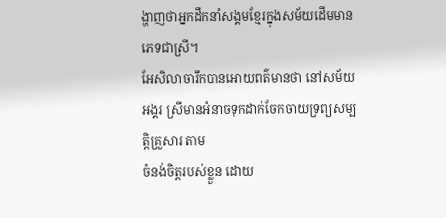ង្ហាញថាអ្នកដឹកនាំសង្គមខ្មែរក្នុងសម័យដើមមានភេទជាស្រី។
អែសិលាចារឹកបានអោយពត៌មានថា នៅសម័យអង្គរ ស្រីមានអំនាចទុកដាក់ចែកចាយទ្រព្យសម្បត្ដិគ្រួសារ តាម
ចំនង់ចិត្ដរបស់ខ្លួន ដោយ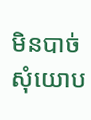មិនបាច់សុំយោប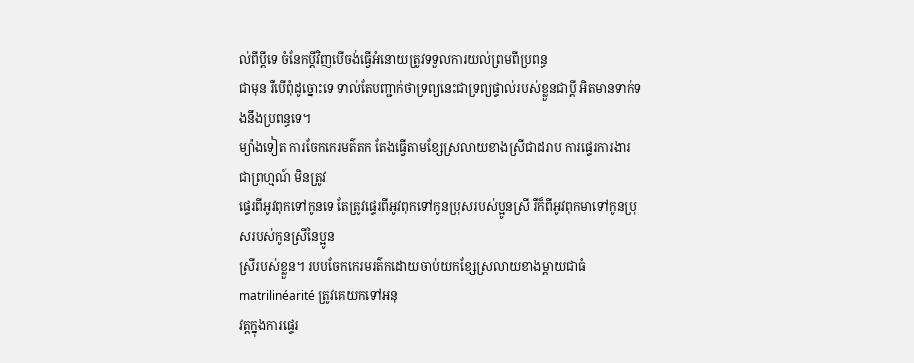ល់ពីប្ដីទេ ចំនែកប្ដីវិញបើចង់ធ្វើអំនោយត្រូវទទួលការយល់ព្រមពីប្រពន្ធ
ជាមុន រឺបើពុំដូច្នោះទេ ទាល់តែបញ្ជាក់ថាទ្រព្យនេះជាទ្រព្យផ្ទាល់របស់ខ្លួនជាប្ដី អិតមានទាក់ទងនឹងប្រពន្ធទេ។
ម្យ៉ាងទៀត ការចែកកេរមត៌តក តែងធ្វើតាមខ្សែស្រលាយខាងស្រីជាដរាប ការផ្ទេរការងារជាព្រហ្មណ៍ មិនត្រូវ
ផ្ទេរពីអូវពុកទៅកូនទេ តែត្រូវផ្ទេរពីអូវពុកទៅកូនប្រុសរបស់ប្អូនស្រី រឺក៏ពីអូវពុកមាទៅកូនប្រុសរបស់កូនស្រីនៃប្អូន
ស្រីរបស់ខ្លួន។ របបចែកកេរមរត៌កដោយចាប់យកខ្សែស្រលាយខាងម្ដាយជាធំ matrilinéarité ត្រូវគេយកទៅអនុ
វត្ដក្នុងការផ្ទេរ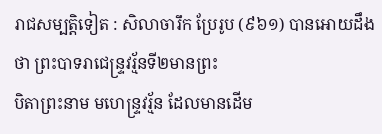រាជសម្បត្ដិទៀត : សិលាចារឹក ប្រែរូប (៩៦១) បានអោយដឹងថា ព្រះបាទរាជេន្រ្ទវរ័្មនទី២មានព្រះ
បិតាព្រះនាម មហេន្រ្ទវរ្ម័ន ដែលមានដើម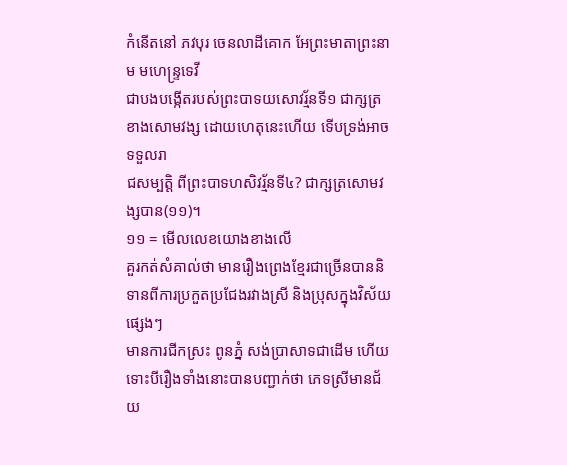កំនើតនៅ ភវបុរ ចេនលាដីគោក អែព្រះមាតាព្រះនាម មហេន្រ្ទទេវី
ជាបងបង្កើតរបស់ព្រះបាទយសោវរ្ម័នទី១ ជាក្សត្រខាងសោមវង្ស ដោយហេតុនេះហើយ ទើបទ្រង់អាចទទួលរា
ជសម្បត្ដិ ពីព្រះបាទហសិវរ្ម័នទី៤? ជាក្សត្រសោមវង្សបាន(១១)។
១១ = មើលលេខយោងខាងលើ
គួរកត់សំគាល់ថា មានរឿងព្រេងខ្មែរជាច្រើនបាននិទានពីការប្រកួតប្រជែងរវាងស្រី និងប្រុសក្នុងវិស័យផ្សេងៗ
មានការជីកស្រះ ពូនភ្នំ សង់ប្រាសាទជាដើម ហើយទោះបីរឿងទាំងនោះបានបញ្ជាក់ថា ភេទស្រីមានជ័យ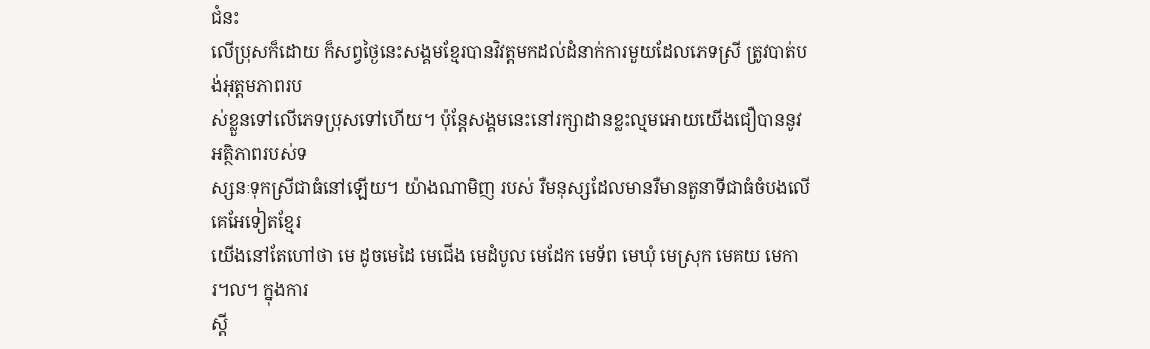ជំនះ
លើប្រុសក៏ដោយ ក៏សព្វថ្ងៃនេះសង្គមខ្មែរបានវិវត្ដមកដល់ដំនាក់ការមួយដែលភេទស្រី ត្រូវបាត់បង់អុត្ដមភាពរប
ស់ខ្លួនទៅលើភេទប្រុសទៅហើយ។ ប៉ុន្ដែសង្គមនេះនៅរក្សាដានខ្លះល្មមអោយយើងជឿបាននូវអត្ថិភាពរបស់ទ
ស្សនៈទុកស្រីជាធំនៅឡើយ។ យ៉ាងណាមិញ របស់ រឺមនុស្សដែលមានរឺមានតួនាទីជាធំចំបងលើគេអែទៀតខ្មែរ
យើងនៅតែហៅថា មេ ដូចមេដៃ មេជើង មេដំបូល មេដែក មេទ័ព មេឃុំ មេស្រុក មេគយ មេការ៘ ក្នុងការ
ស្ដី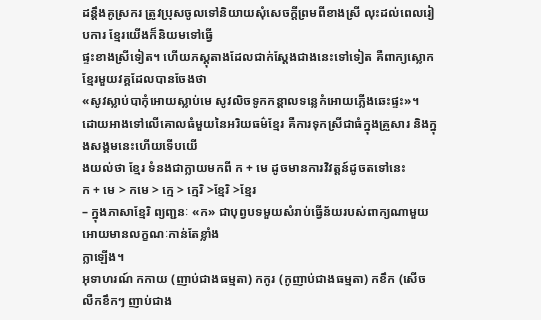ដន្ដឹងគូស្រករ ត្រូវប្រុសចូលទៅនិយាយសុំសេចក្ដីព្រមពីខាងស្រី លុះដល់ពេលរៀបការ ខ្មែរយើងក៏និយមទៅធ្វើ
ផ្ទះខាងស្រីទៀត។ ហើយភស្ដុតាងដែលជាក់ស្ដែងជាងនេះទៅទៀត គឺពាក្យស្លោកខ្មែរមួយវគ្គដែលបានចែងថា
«សូវស្លាប់បាកុំអោយស្លាប់មេ សូវលិចទូកកន្ដាលទន្លេកំអោយភ្លើងឆេះផ្ទះ»។
ដោយអាងទៅលើគោលធំមួយនៃអរិយធម៌ខ្មែរ គឺការទុកស្រីជាធំក្នុងគ្រួសារ និងក្នុងសង្គមនេះហើយទើបយើ
ងយល់ថា ខ្មែរ ទំនងជាក្លាយមកពី ក + មេ ដូចមានការវិវត្ដន៍ដូចតទៅនេះ
ក + មេ > កមេ > ក្មេ > ក្មេរិ >ខ្មែរិ >ខ្មែរ
– ក្នុងភាសាខ្មែរិ ព្យញ្ជនៈ «ក» ជាបុព្វបទមួយសំរាប់ធ្វើន័យរបស់ពាក្យណាមួយអោយមានលក្ខណៈកាន់តែខ្លាំង
ក្លាឡើង។
អុទាហរណ៍ កកាយ (ញាប់ជាងធម្មតា) កកូរ (កូញាប់ជាងធម្មតា) កខឹក (សើច លឺកខឹកៗ ញាប់ជាង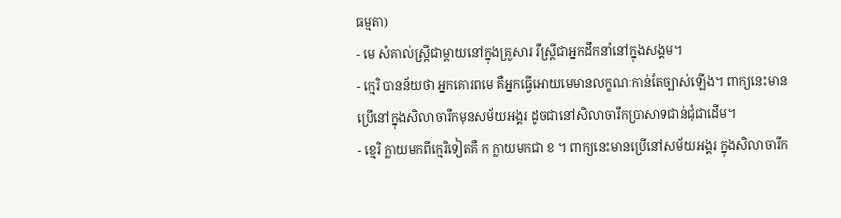ធម្មតា)
- មេ សំគាល់ស្រ្ដីជាម្ដាយនៅក្នុងគ្រួសារ រឺស្រ្ដីជាអ្នកដឹកនាំនៅក្នុងសង្គម។
- ក្មេរិ បានន័យថា អ្នកគោរពមេ គឺអ្នកធ្វើអោយមេមានលក្ខណៈកាន់តែច្បាស់ឡើង។ ពាក្យនេះមាន
ប្រើនៅក្នុងសិលាចារឹកមុនសម័យអង្គរ ដូចជានៅសិលាចារឹកប្រាសាទជាន់ជុំជាដើម។
- ខ្មេរិ ក្លាយមកពីក្មេរិទៀតគឺ ក ក្លាយមកជា ខ ។ ពាក្យនេះមានប្រើនៅសម័យអង្គរ ក្នុងសិលាចារឹក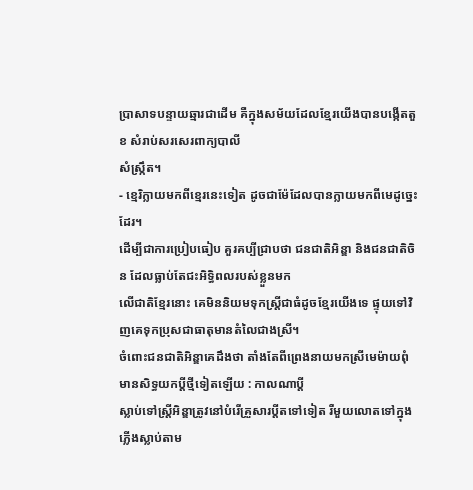ប្រាសាទបន្ទាយឆ្មារជាដើម គឺក្នុងសម័យដែលខ្មែរយើងបានបង្កើតតួ ខ សំរាប់សរសេរពាក្យបាលី
សំស្រ្កឹត។
- ខ្មេរិក្លាយមកពីខ្មេរនេះទៀត ដូចជាម៉ែដែលបានក្លាយមកពីមេដូច្នេះដែរ។
ដើម្បីជាការប្រៀបធៀប គួរគប្បីជ្រាបថា ជនជាតិអិន្ឌា និងជនជាតិចិន ដែលធ្លាប់តែជះអិទ្ធិពលរបស់ខ្លួនមក
លើជាតិខ្មែរនោះ គេមិននិយមទុកស្រ្ដីជាធំដូចខ្មែរយើងទេ ផ្ទុយទៅវិញគេទុកប្រុសជាធាតុមានតំលៃជាងស្រី។
ចំពោះជនជាតិអិន្ឌាគេដឹងថា តាំងតែពីព្រេងនាយមកស្រីមេម៉ាយពុំមានសិទ្ធយកប្ដីថ្មីទៀតឡើយ : កាលណាប្ដី
ស្លាប់ទៅស្រ្ដីអិន្ឌាត្រូវនៅបំរើគ្រួសារប្ដីតទៅទៀត រឺមួយលោតទៅក្នុងភ្លើងស្លាប់តាម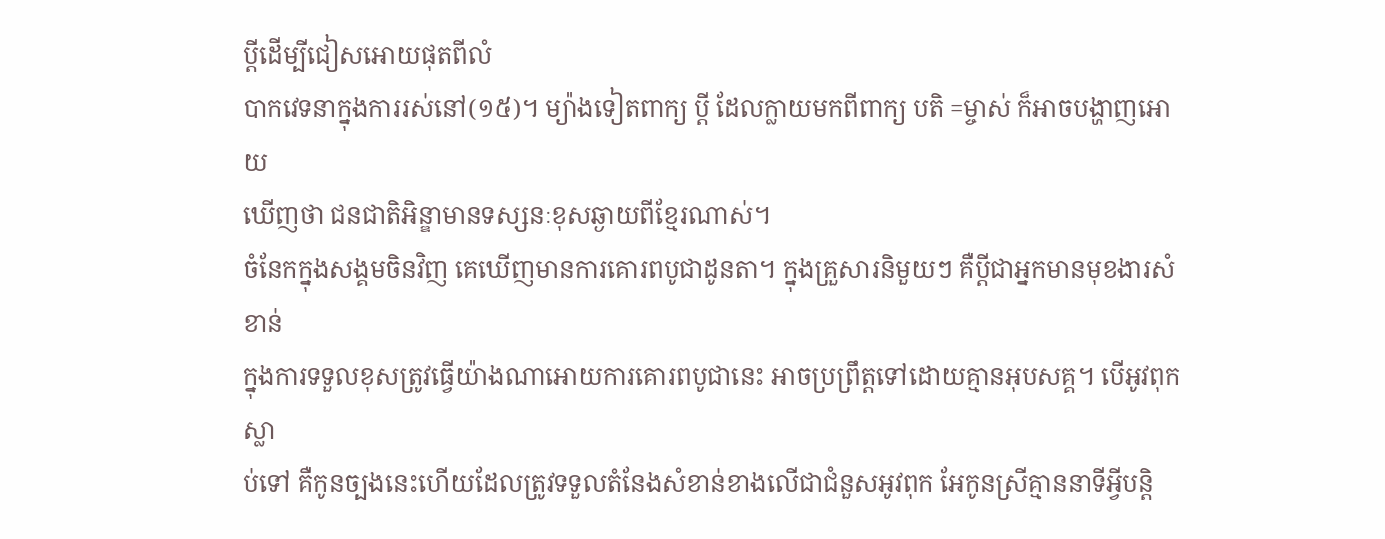ប្ដីដើម្បីជៀសអោយផុតពីលំ
បាកវេទនាក្នុងការរស់នៅ(១៥)។ ម្យ៉ាងទៀតពាក្យ ប្ដី ដែលក្លាយមកពីពាក្យ បតិ =ម្ចាស់ ក៏អាចបង្ហាញអោយ
ឃើញថា ជនជាតិអិន្ឌាមានទស្សនៈខុសឆ្ងាយពីខ្មែរណាស់។
ចំនែកក្នុងសង្គមចិនវិញ គេឃើញមានការគោរពបូជាដូនតា។ ក្នុងគ្រួសារនិមួយៗ គឺប្ដីជាអ្នកមានមុខងារសំខាន់
ក្នុងការទទួលខុសត្រូវធ្វើយ៉ាងណាអោយការគោរពបូជានេះ អាចប្រព្រឹត្ដទៅដោយគ្មានអុបសគ្គ។ បើអូវពុកស្លា
ប់ទៅ គឺកូនច្បងនេះហើយដែលត្រូវទទួលតំនែងសំខាន់ខាងលើជាជំនួសអូវពុក អែកូនស្រីគ្មាននាទីអ្វីបន្ដិ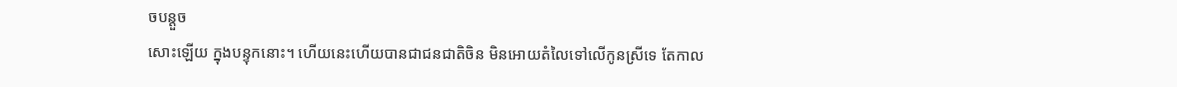ចបន្ដួច
សោះឡើយ ក្នុងបន្ទុកនោះ។ ហើយនេះហើយបានជាជនជាតិចិន មិនអោយតំលៃទៅលើកូនស្រីទេ តែកាល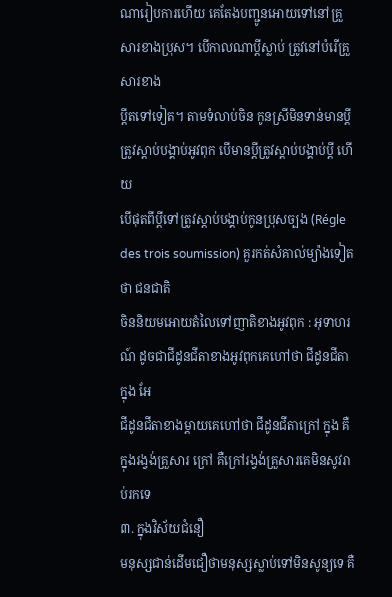ណារៀបការហើយ គេតែងបញ្ជូនអោយទៅនៅគ្រួសារខាងប្រុស។ បើកាលណាប្ដីស្លាប់ ត្រូវនៅបំរើគ្រួសារខាង
ប្ដីតទៅទៀត។ តាមទំលាប់ចិន កូនស្រីមិនទាន់មានប្ដី ត្រូវស្ដាប់បង្គាប់អូវពុក បើមានប្ដីត្រូវស្ដាប់បង្គាប់ប្ដី ហើយ
បើផុតពីប្ដីទៅត្រូវស្ដាប់បង្គាប់កូនប្រុសច្បង (Régle des trois soumission) គួរកត់សំគាល់ម្យ៉ាងទៀតថា ជនជាតិ
ចិននិយមអោយតំលៃទៅញាតិខាងអូវពុក : អុទាហរណ៍ ដូចជាជីដូនជីតាខាងអូវពុកគេហៅថា ជីដូនជីតាក្នុង អែ
ជីដូនជីតាខាងម្ដាយគេហៅថា ជីដូនជីតាក្រៅ ក្នុង គឺក្នុងរង្វង់គ្រួសារ ក្រៅ គឺក្រៅរង្វង់គ្រួសារគេមិនសូវរាប់រកទេ
៣. ក្នុងវិស័យជំនឿ
មនុស្សជាន់ដើមជឿថាមនុស្សស្លាប់ទៅមិនសូន្យទេ គឺ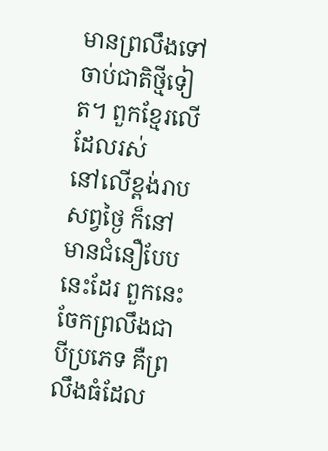មានព្រលឹងទៅចាប់ជាតិថ្មីទៀត។ ពួកខ្មែរលើដែលរស់
នៅលើខ្ពង់រាបសព្វថ្ងៃ ក៏នៅមានជំនឿបែបនេះដែរ ពួកនេះចែកព្រលឹងជាបីប្រភេទ គឺព្រលឹងធំដែល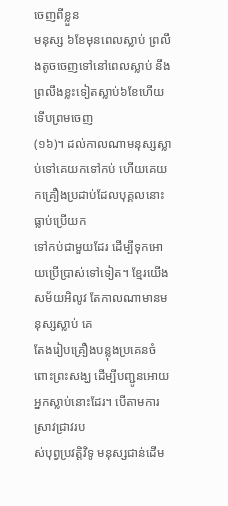ចេញពីខ្លួន
មនុស្ស ៦ខែមុនពេលស្លាប់ ព្រលឹងតូចចេញទៅនៅពេលស្លាប់ នឹងព្រលឹងខ្លះទៀតស្លាប់៦ខែហើយទើបព្រមចេញ
(១៦)។ ដល់កាលណាមនុស្សស្លាប់ទៅគេយកទៅកប់ ហើយគេយកគ្រឿងប្រដាប់ដែលបុគ្គលនោះធ្លាប់ប្រើយក
ទៅកប់ជាមួយដែរ ដើម្បីទុកអោយប្រើប្រាស់ទៅទៀត។ ខ្មែរយើងសម័យអិលូវ តែកាលណាមានមនុស្សស្លាប់ គេ
តែងរៀបគ្រឿងបន្លុងប្រគេនចំពោះព្រះសង្ឃ ដើម្បីបញ្ជូនអោយអ្នកស្លាប់នោះដែរ។ បើតាមការស្រាវជ្រាវរប
ស់បុព្វប្រវត្ដិវិទូ មនុស្សជាន់ដើម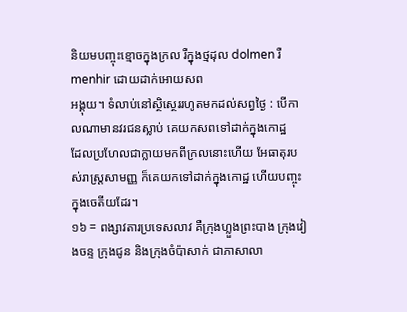និយមបញ្ចុះខ្មោចក្នុងក្រល រឺក្នុងថ្មដុល dolmen រឺ menhir ដោយដាក់អោយសព
អង្គុយ។ ទំលាប់នៅស្ថិស្ថេររហូតមកដល់សព្វថ្ងៃ : បើកាលណាមានវរជនស្លាប់ គេយកសពទៅដាក់ក្នុងកោដ្ឋ
ដែលប្រហែលជាក្លាយមកពីក្រលនោះហើយ អែធាតុរបស់រាស្រ្ដសាមញ្ញ ក៏គេយកទៅដាក់ក្នុងកោដ្ឋ ហើយបញ្ចុះ
ក្នុងចេតីយដែរ។
១៦ = ពង្សាវតារប្រទេសលាវ គឺក្រុងហ្លួងព្រះបាង ក្រុងវៀងចន្ទ ក្រុងជូន និងក្រុងចំប៉ាសាក់ ជាភាសាលា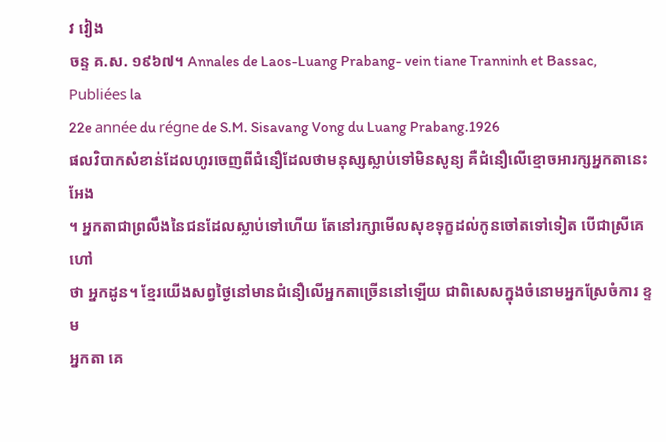វ វៀង
ចន្ទ គ.ស. ១៩៦៧។ Annales de Laos-Luang Prabang- vein tiane Tranninh et Bassac, Publiées la
22e année du régne de S.M. Sisavang Vong du Luang Prabang.1926
ផលវិបាកសំខាន់ដែលហូរចេញពីជំនឿដែលថាមនុស្សស្លាប់ទៅមិនសូន្យ គឺជំនឿលើខ្មោចអារក្សអ្នកតានេះអែង
។ អ្នកតាជាព្រលឹងនៃជនដែលស្លាប់ទៅហើយ តែនៅរក្សាមើលសុខទុក្ខដល់កូនចៅតទៅទៀត បើជាស្រីគេហៅ
ថា អ្នកដូន។ ខ្មែរយើងសព្វថ្ងៃនៅមានជំនឿលើអ្នកតាច្រើននៅឡើយ ជាពិសេសក្នុងចំនោមអ្នកស្រែចំការ ខ្ទម
អ្នកតា គេ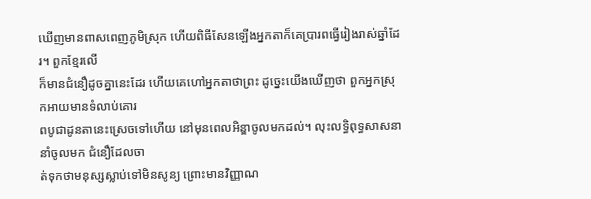ឃើញមានពាសពេញភូមិស្រុក ហើយពិធីសែនឡើងអ្នកតាក៏គេប្រារពធ្វើរៀងរាស់ឆ្នាំដែរ។ ពួកខ្មែរលើ
ក៏មានជំនឿដូចគ្នានេះដែរ ហើយគេហៅអ្នកតាថាព្រះ ដូច្នេះយើងឃើញថា ពួកអ្នកស្រុកអាយមានទំលាប់គោរ
ពបូជាដូនតានេះស្រេចទៅហើយ នៅមុនពេលអិន្ឌាចូលមកដល់។ លុះលទ្ធិពុទ្ធសាសនានាំចូលមក ជំនឿដែលចា
ត់ទុកថាមនុស្សស្លាប់ទៅមិនសូន្យ ព្រោះមានវិញ្ញាណ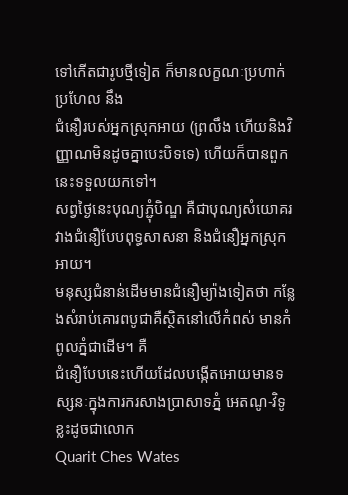ទៅកើតជារូបថ្មីទៀត ក៏មានលក្ខណៈប្រហាក់ប្រហែល នឹង
ជំនឿរបស់អ្នកស្រុកអាយ (ព្រលឹង ហើយនិងវិញ្ញាណមិនដូចគ្នាបេះបិទទេ) ហើយក៏បានពួកនេះទទួលយកទៅ។
សព្វថ្ងៃនេះបុណ្យភ្ជុំបិណ្ឌ គឺជាបុណ្យសំយោគរវាងជំនឿបែបពុទ្ធសាសនា និងជំនឿអ្នកស្រុកអាយ។
មនុស្សជំនាន់ដើមមានជំនឿម្យ៉ាងទៀតថា កន្លែងសំរាប់គោរពបូជាគឺស្ថិតនៅលើកំពស់ មានកំពូលភ្នំជាដើម។ គឺ
ជំនឿបែបនេះហើយដែលបង្កើតអោយមានទស្សនៈក្នុងការករសាងប្រាសាទភ្នំ អេតណូ-វិទូខ្លះដូចជាលោក
Quarit Ches Wates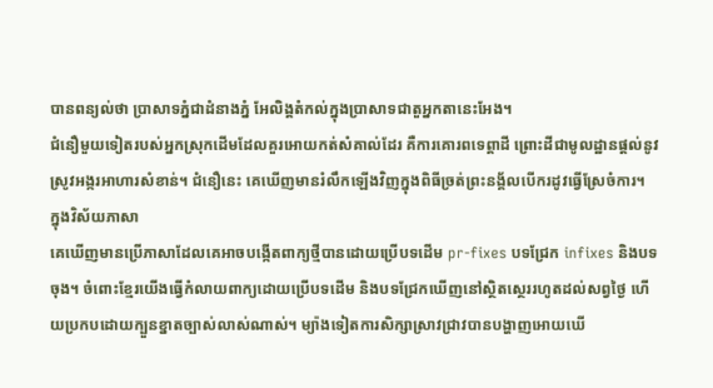បានពន្យល់ថា ប្រាសាទភ្នំជាដំនាងភ្នំ អែលិង្គតំកល់ក្នុងប្រាសាទជាតួអ្នកតានេះអែង។
ជំនឿមួយទៀតរបស់អ្នកស្រុកដើមដែលគួរអោយកត់សំគាល់ដែរ គឺការគោរពទេព្ដាដី ព្រោះដីជាមូលដ្ឋានផ្ដល់នូវ
ស្រូវអង្ករអាហារសំខាន់។ ជំនឿនេះ គេឃើញមានរំលឹកឡើងវិញក្នុងពិធីច្រត់ព្រះនង្គ័លបើករដូវធ្វើស្រែចំការ។
ក្នុងវិស័យភាសា
គេឃើញមានប្រើភាសាដែលគេអាចបង្កើតពាក្យថ្មីបានដោយប្រើបទដើម pr-fixes បទជ្រែក infixes និងបទ
ចុង។ ចំពោះខ្មែរយើងធ្វើកំលាយពាក្យដោយប្រើបទដើម និងបទជ្រែកឃើញនៅស្ថិតស្ថេររហូតដល់សព្វថ្ងៃ ហើ
យប្រកបដោយក្បួនខ្នាតច្បាស់លាស់ណាស់។ ម្យ៉ាងទៀតការសិក្សាស្រាវជ្រាវបានបង្ហាញអោយឃើ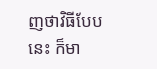ញថាវិធីបែប
នេះ ក៏មា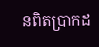នពិតប្រាកដ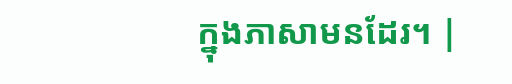ក្នុងភាសាមនដែរ។ |